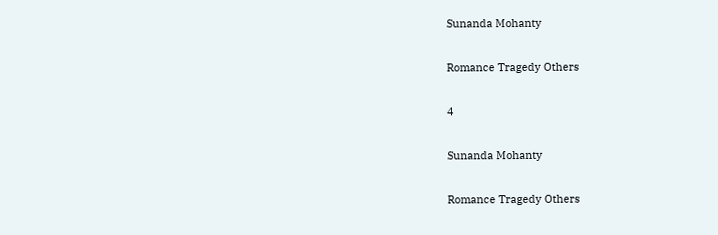Sunanda Mohanty

Romance Tragedy Others

4

Sunanda Mohanty

Romance Tragedy Others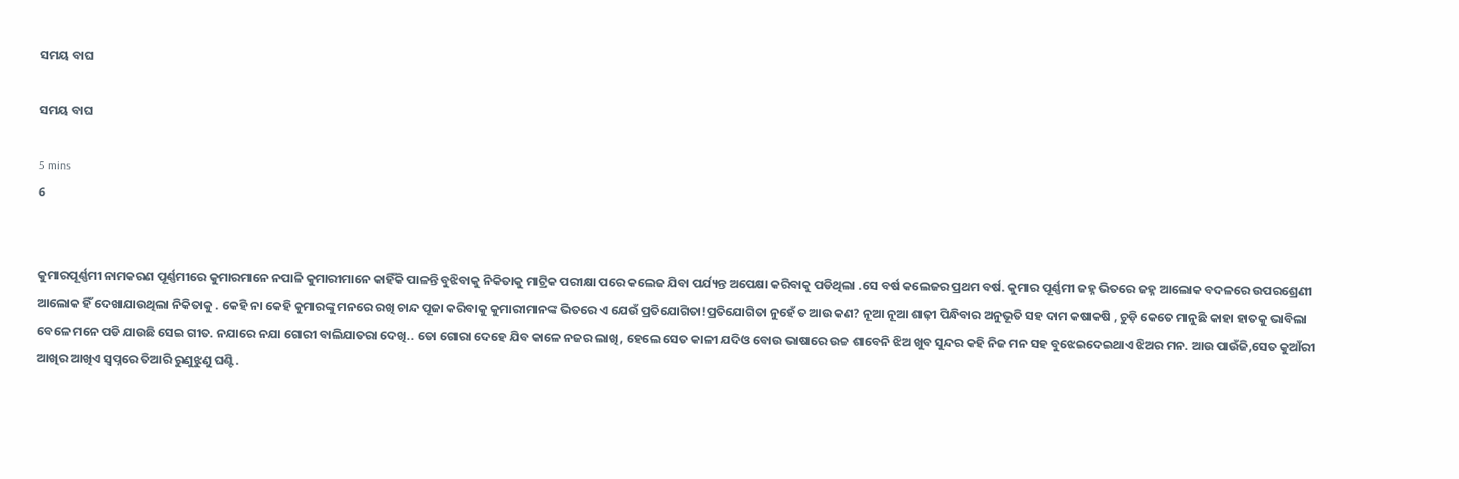ସମୟ ବାଘ

ସମୟ ବାଘ

5 mins
6


କୁମାରପୂର୍ଣ୍ଣମୀ ନାମକରଣ ପୂର୍ଣ୍ଣମୀରେ କୁମାରମାନେ ନପାଳି କୁମାରୀମାନେ କାହିଁକି ପାଳନ୍ତି ବୁଝିବାକୁ ନିକିତାକୁ ମାଟ୍ରିକ ପରୀକ୍ଷା ପରେ କଲେଜ ଯିବା ପର୍ଯ୍ୟନ୍ତ ଅପେକ୍ଷା କରିବାକୁ ପଡିଥିଲା .ସେ ବର୍ଷ କଲେଜର ପ୍ରଥମ ବର୍ଷ. କୁମାର ପୂର୍ଣ୍ଣମୀ ଜହ୍ନ ଭିତରେ ଜହ୍ନ ଆଲୋକ ବଦଳରେ ଉପରଶ୍ରେଣୀ ଆଲୋକ ହିଁ ଦେଖାଯାଉଥିଲା ନିକିତାକୁ . କେହି ନା କେହି କୁମାରଙ୍କୁ ମନରେ ରଖି ଚାନ୍ଦ ପୂଜା କରିବାକୁ କୁମାରୀମାନଙ୍କ ଭିତରେ ଏ ଯେଉଁ ପ୍ରତିଯୋଗିତା!ପ୍ରତିଯୋଗିତା ନୁହେଁ ତ ଆଉ କଣ? ନୂଆ ନୂଆ ଶାଢ଼ୀ ପିନ୍ଧିବାର ଅନୁଭୂତି ସହ ଦାମ କଷାକଷି , ଚୁଡ଼ି କେତେ ମାନୁଛି କାହା ହାତକୁ ଭାବିଲା ବେଳେ ମନେ ପଡି ଯାଉଛି ସେଇ ଗୀତ. ନଯାରେ ନଯା ଗୋରୀ ବାଲିଯାତରା ଦେଖି.. ତୋ ଗୋରା ଦେହେ ଯିବ କାଳେ ନଜର ଲାଖି, ହେଲେ ସେତ କାଳୀ ଯଦିଓ ବୋଉ ଭାଷାରେ ଉଚ୍ଚ ଶାବେନି ଝିଅ ଖୁବ ସୁନ୍ଦର କହି ନିଜ ମନ ସହ ବୁଝେଇଦେଇଥାଏ ଝିଅର ମନ. ଆଉ ପାଉଁଜି,ସେତ କୁଆଁରୀ ଆଖିର ଆଖିଏ ସ୍ୱପ୍ନରେ ତିଆରି ରୁଣୁଝୁଣୁ ଘଣ୍ଟି.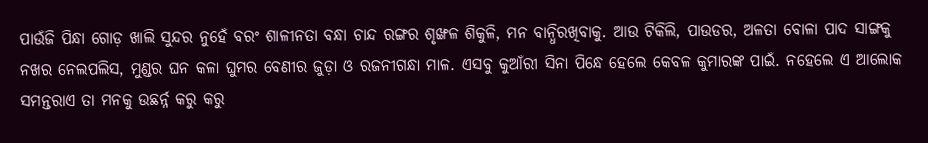ପାଉଁଜି ପିନ୍ଧା ଗୋଡ଼ ଖାଲି ସୁନ୍ଦର ନୁହେଁ ବରଂ ଶାଳୀନତା ବନ୍ଧା ଚାନ୍ଦ ରଙ୍ଗର ଶୃଙ୍ଖଳ ଶିକୁଳି, ମନ ବାନ୍ଧିରଖିବାକୁ. ଆଉ ଟିକିଲି, ପାଉଡର, ଅଳତା ବୋଳା ପାଦ ସାଙ୍ଗକୁ ନଖର ନେଲପଲିସ, ମୁଣ୍ଡର ଘନ କଳା ଘୁମର ବେଣୀର ଜୁଡ଼ା ଓ ରଜନୀଗନ୍ଧା ମାଳ. ଏସବୁ କୁଆଁରୀ ସିନା ପିନ୍ଧେ ହେଲେ କେବଳ କୁମାରଙ୍କ ପାଇଁ. ନହେଲେ ଏ ଆଲୋକ ସମନ୍ତରାଏ ତା ମନକୁ ଉଛର୍ନ୍ନ କରୁ କରୁ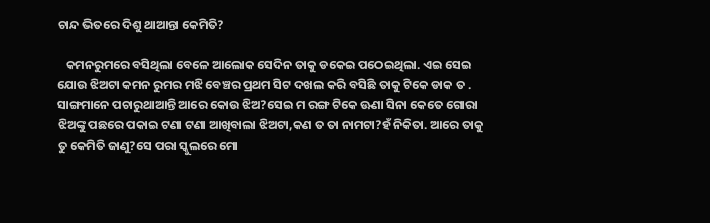ଚାନ୍ଦ ଭିତରେ ଦିଶୁ ଥାଆନ୍ତା କେମିତି?

   କମନରୁମରେ ବସିଥିଲା ବେଳେ ଆଲୋକ ସେଦିନ ତାକୁ ଡକେଇ ପଠେଇଥିଲା. ଏଇ ସେଇ ଯୋଉ ଝିଅଟା କମନ ରୁମର ମଝି ବେଞ୍ଚର ପ୍ରଥମ ସିଟ ଦଖଲ କରି ବସିଛି ତାକୁ ଟିକେ ଡାକ ତ . ସାଙ୍ଗମାନେ ପଚାରୁଥାଆନ୍ତି ଆରେ କୋଉ ଝିଅ?ସେଇ ମ ରଙ୍ଗ ଟିକେ ଊଣା ସିନା କେତେ ଗୋରା ଝିଅଙ୍କୁ ପଛରେ ପକାଇ ଟଣା ଟଣା ଆଖିବାଲା ଝିଅଟା,କଣ ତ ତା ନାମଟା?ହଁ ନିକିତା. ଆରେ ତାକୁ ତୁ କେମିତି ଜାଣୁ?ସେ ପରା ସ୍କୁଲରେ ମୋ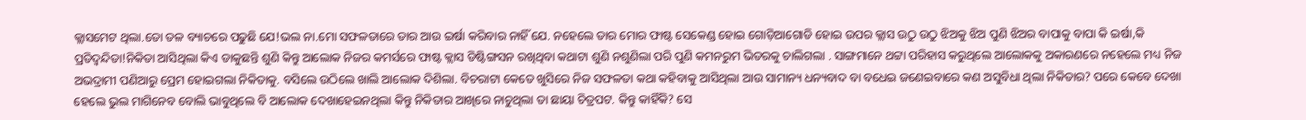କ୍ଲାସମେଟ ଥିଲା.ତୋ ତଳ ବ୍ୟାଚରେ ପଢୁଛି ଯେ!ଭଲ ନା.ମୋ ସଫଳତାରେ ତାର ଆଉ ଇର୍ଷା କରିବାର ନାହିଁ ଯେ. ନହେଲେ ତାର ମୋର ଫାଷ୍ଟ ସେକେଣ୍ଡ ହୋଇ ଗୋଡ଼ିଆଗୋଡି ହୋଇ ଉପର କ୍ଲାସ ଉଠୁ ଉଠୁ ଝିଅକୁ ଝିଅ ପୁଣି ଝିଅର ବାପାକୁ ବାପା କି ଇର୍ଷା,କି ପ୍ରତିଦ୍ବନ୍ଦିତା!ନିକିତା ଆସିଥିଲା କିଏ ଡାକୁଛନ୍ତି ଶୁଣି କିନ୍ତୁ ଆଲୋକ ନିଜର କମର୍ସରେ ଫାଷ୍ଟ କ୍ଲାସ ଡିଷ୍ଟିଙ୍ଗସନ ରଖିଥିବା କଥାଟା ଶୁଣି ନଶୁଣିଲା ପରି ପୁଣି କମନରୁମ ଭିତରକୁ ଚାଲିଗଲା . ସାଙ୍ଗମାନେ ଥଟ୍ଟା ପରିହାସ କରୁଥିଲେ ଆଲୋକକୁ ଅକାରଣରେ ନହେଲେ ମଧ୍ୟ ନିଜ ଅଭଦ୍ରାମୀ ପଣିଆରୁ ପ୍ରେମ ହୋଇଗଲା ନିକିତାକୁ. ବସିଲେ ଉଠିଲେ ଖାଲି ଆଲୋକ ଦିଶିଲା. ବିଚରାଟା କେତେ ଖୁସିରେ ନିଜ ସଫଳତା କଥା କହିବାକୁ ଆସିଥିଲା ଆଉ ସାମାନ୍ୟ ଧନ୍ୟବାଦ ବା ବଧେଇ ଜଣେଇବାରେ କଣ ଅସୁବିଧା ଥିଲା ନିକିତାର? ପରେ କେବେ ଦେଖା ହେଲେ ଭୁଲ ମାଗିନେବ ବୋଲି ଭାବୁଥିଲେ ବି ଆଲୋକ ଦେଖାହେଇନଥିଲା କିନ୍ତୁ ନିକିତାର ଆଖିରେ ନାଚୁଥିଲା ତା ଛାୟା ଚିତ୍ରପଟ. କିନ୍ତୁ କାହିଁକି? ସେ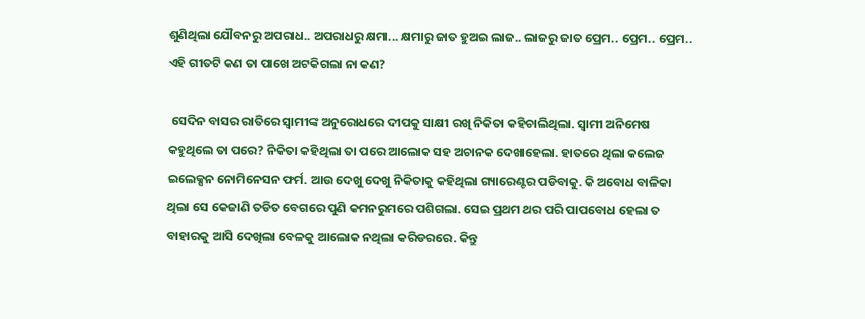ଶୁଣିଥିଲା ଯୌବନରୁ ଅପରାଧ.. ଅପରାଧରୁ କ୍ଷମା... କ୍ଷମାରୁ ଜାତ ହୁଅଇ ଲାଜ.. ଲାଜରୁ ଜାତ ପ୍ରେମ.. ପ୍ରେମ.. ପ୍ରେମ.. ଏହି ଗୀତଟି କଣ ତା ପାଖେ ଅଟକିଗଲା ନା କଣ?

 ସେଦିନ ବାସର ରାତିରେ ସ୍ୱାମୀଙ୍କ ଅନୁରୋଧରେ ଦୀପକୁ ସାକ୍ଷୀ ରଖି ନିକିତା କହିଚାଲିଥିଲା. ସ୍ବାମୀ ଅନିମେଷ କହୁଥିଲେ ତା ପରେ? ନିକିତା କହିଥିଲା ତା ପରେ ଆଲୋକ ସହ ଅଚାନକ ଦେଖାହେଲା. ହାତରେ ଥିଲା କଲେଜ ଇଲେକ୍ସନ ନୋମିନେସନ ଫର୍ମ. ଆଉ ଦେଖୁ ଦେଖୁ ନିକିତାକୁ କହିଥିଲା ଗ୍ୟାରେଣ୍ଟର ପଡିବାକୁ. କି ଅବୋଧ ବାଳିକା ଥିଲା ସେ କେଜାଣି ତଡିତ ବେଗରେ ପୁଣି କମନରୁମରେ ପଶିଗଲା. ସେଇ ପ୍ରଥମ ଥର ପରି ପାପବୋଧ ହେଲା ତ ବାହାରକୁ ଆସି ଦେଖିଲା ବେଳକୁ ଆଲୋକ ନଥିଲା କରିଡରରେ. କିନ୍ତୁ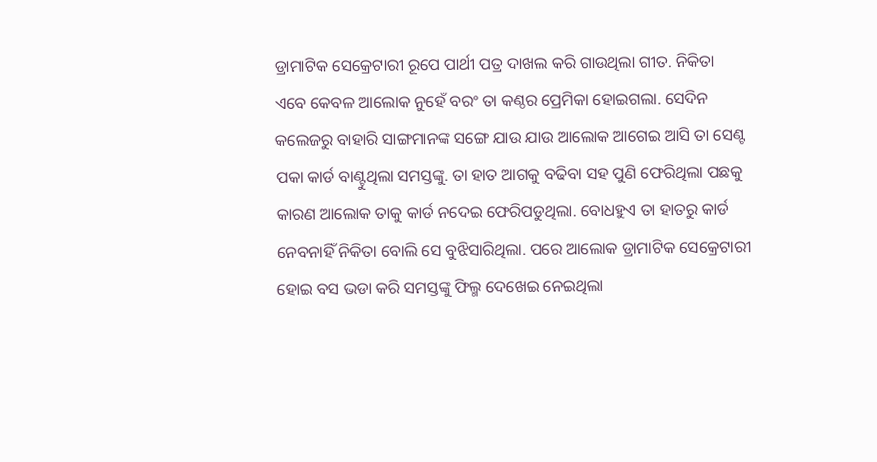ଡ୍ରାମାଟିକ ସେକ୍ରେଟାରୀ ରୂପେ ପାର୍ଥୀ ପତ୍ର ଦାଖଲ କରି ଗାଉଥିଲା ଗୀତ. ନିକିତା ଏବେ କେବଳ ଆଲୋକ ନୁହେଁ ବରଂ ତା କଣ୍ଠର ପ୍ରେମିକା ହୋଇଗଲା. ସେଦିନ କଲେଜରୁ ବାହାରି ସାଙ୍ଗମାନଙ୍କ ସଙ୍ଗେ ଯାଉ ଯାଉ ଆଲୋକ ଆଗେଇ ଆସି ତା ସେଣ୍ଟ ପକା କାର୍ଡ ବାଣ୍ଟୁଥିଲା ସମସ୍ତଙ୍କୁ. ତା ହାତ ଆଗକୁ ବଢିବା ସହ ପୁଣି ଫେରିଥିଲା ପଛକୁ କାରଣ ଆଲୋକ ତାକୁ କାର୍ଡ ନଦେଇ ଫେରିପଡୁଥିଲା. ବୋଧହୁଏ ତା ହାତରୁ କାର୍ଡ ନେବନାହିଁ ନିକିତା ବୋଲି ସେ ବୁଝିସାରିଥିଲା. ପରେ ଆଲୋକ ଡ୍ରାମାଟିକ ସେକ୍ରେଟାରୀ ହୋଇ ବସ ଭଡା କରି ସମସ୍ତଙ୍କୁ ଫିଲ୍ମ ଦେଖେଇ ନେଇଥିଲା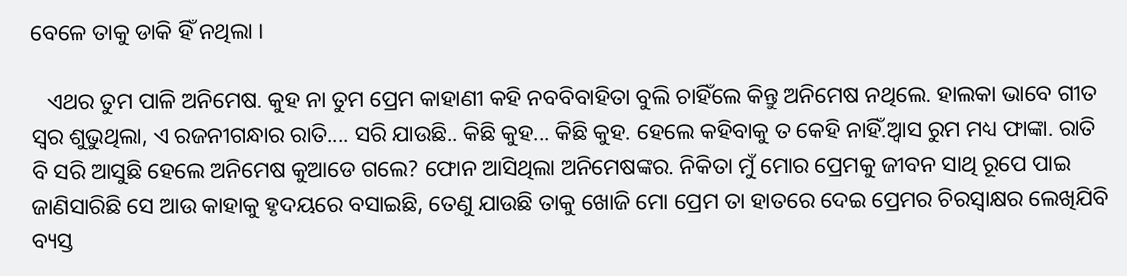ବେଳେ ତାକୁ ଡାକି ହିଁ ନଥିଲା ।

   ଏଥର ତୁମ ପାଳି ଅନିମେଷ. କୁହ ନା ତୁମ ପ୍ରେମ କାହାଣୀ କହି ନବବିବାହିତା ବୁଲି ଚାହିଁଲେ କିନ୍ତୁ ଅନିମେଷ ନଥିଲେ. ହାଲକା ଭାବେ ଗୀତ ସ୍ୱର ଶୁଭୁଥିଲା, ଏ ରଜନୀଗନ୍ଧାର ରାତି.... ସରି ଯାଉଛି.. କିଛି କୁହ... କିଛି କୁହ. ହେଲେ କହିବାକୁ ତ କେହି ନାହିଁ.ଅ୍ୱାସ ରୁମ ମଧ୍ୟ ଫାଙ୍କା. ରାତି ବି ସରି ଆସୁଛି ହେଲେ ଅନିମେଷ କୁଆଡେ ଗଲେ? ଫୋନ ଆସିଥିଲା ଅନିମେଷଙ୍କର. ନିକିତା ମୁଁ ମୋର ପ୍ରେମକୁ ଜୀବନ ସାଥି ରୂପେ ପାଇ ଜାଣିସାରିଛି ସେ ଆଉ କାହାକୁ ହୃଦୟରେ ବସାଇଛି, ତେଣୁ ଯାଉଛି ତାକୁ ଖୋଜି ମୋ ପ୍ରେମ ତା ହାତରେ ଦେଇ ପ୍ରେମର ଚିରସ୍ୱାକ୍ଷର ଲେଖିଯିବି ବ୍ୟସ୍ତ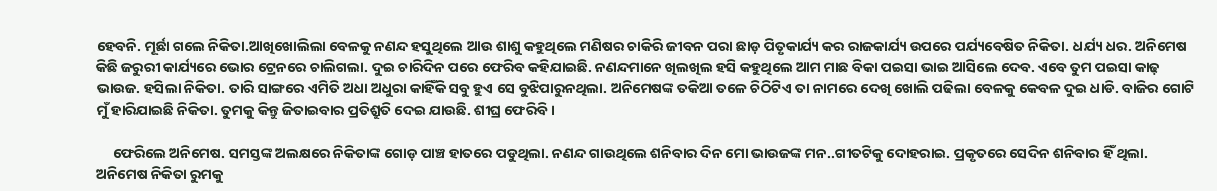ହେବନି. ମୂର୍ଛା ଗଲେ ନିକିତା.ଆଖିଖୋଲିଲା ବେଳକୁ ନଣନ୍ଦ ହସୁଥିଲେ ଆଉ ଶାଶୁ କହୁଥିଲେ ମଣିଷର ଚାକିରି ଜୀବନ ପରା ଛାଡ଼ ପିତୃକାର୍ଯ୍ୟ କର ରାଜକାର୍ଯ୍ୟ ଉପରେ ପର୍ଯ୍ୟବେଷିତ ନିକିତା. ଧର୍ଯ୍ୟ ଧର. ଅନିମେଷ କିଛି ଜରୁରୀ କାର୍ଯ୍ୟରେ ଭୋର ଟ୍ରେନରେ ଚାଲିଗଲା. ଦୁଇ ଚାରିଦିନ ପରେ ଫେରିବ କହିଯାଇଛି. ନଣନ୍ଦମାନେ ଖିଲଖିଲ ହସି କହୁଥିଲେ ଆମ ମାଛ ବିକା ପଇସା ଭାଇ ଆସିଲେ ଦେବ. ଏବେ ତୁମ ପଇସା କାଢ଼ ଭାଉଜ. ହସିଲା ନିକିତା. ତାରି ସାଙ୍ଗରେ ଏମିତି ଅଧା ଅଧୁରା କାହିଁକି ସବୁ ହୁଏ ସେ ବୁଝିପାରୁନଥିଲା. ଅନିମେଷଙ୍କ ତକିଆ ତଳେ ଚିଠିଟିଏ ତା ନାମରେ ଦେଖି ଖୋଲି ପଢିଲା ବେଳକୁ କେବଳ ଦୁଇ ଧାଡି. ବାଜିର ଗୋଟି ମୁଁ ହାରିଯାଇଛି ନିକିତା. ତୁମକୁ କିନ୍ତୁ ଜିତାଇବାର ପ୍ରତିଶ୍ରୁତି ଦେଇ ଯାଉଛି. ଶୀଘ୍ର ଫେରିବି ।

     ଫେରିଲେ ଅନିମେଷ. ସମସ୍ତଙ୍କ ଅଲକ୍ଷରେ ନିକିତାଙ୍କ ଗୋଡ଼ ପାଞ୍ଚ ହାତରେ ପଡୁଥିଲା. ନଣନ୍ଦ ଗାଉଥିଲେ ଶନିବାର ଦିନ ମୋ ଭାଉଜଙ୍କ ମନ..ଗୀତଟିକୁ ଦୋହରାଇ. ପ୍ରକୃତରେ ସେଦିନ ଶନିବାର ହିଁ ଥିଲା. ଅନିମେଷ ନିକିତା ରୁମକୁ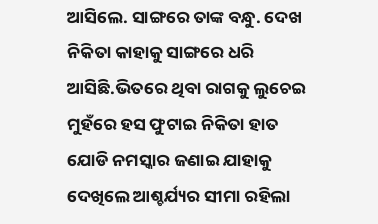ଆସିଲେ. ସାଙ୍ଗରେ ତାଙ୍କ ବନ୍ଧୁ. ଦେଖ ନିକିତା କାହାକୁ ସାଙ୍ଗରେ ଧରି ଆସିଛି.ଭିତରେ ଥିବା ରାଗକୁ ଲୁଚେଇ ମୁହଁରେ ହସ ଫୁଟାଇ ନିକିତା ହାତ ଯୋଡି ନମସ୍କାର ଜଣାଇ ଯାହାକୁ ଦେଖିଲେ ଆଶ୍ଚର୍ଯ୍ୟର ସୀମା ରହିଲା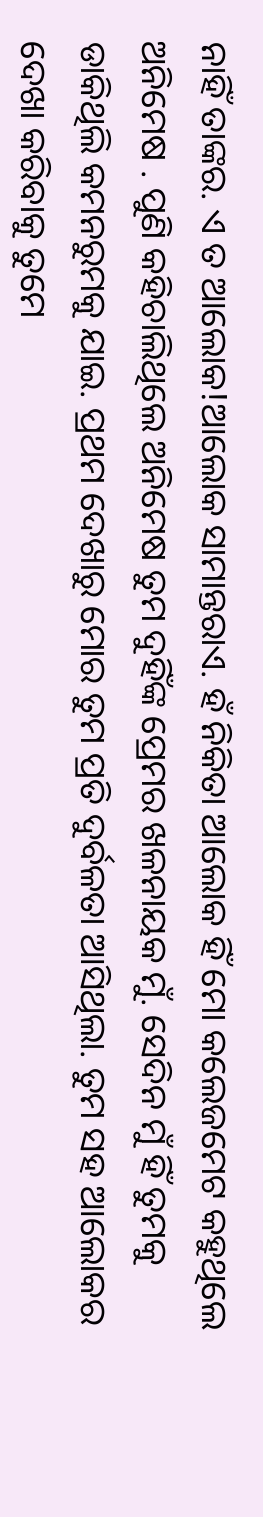ନାହିଁ ତାଙ୍କର. ଏ ତ ଆଲୋକ!ଆଲୋକ ସାମାନ୍ତରାଏ. ହଁ ନିକିତା ଆଲୋକ ହିଁ ମୋ କଲେଜମେଟ କହୁଥିଲେ ଅନିମେଷ . ପୁଣି କହିଚାଲିଥିଲେ ଅନିମେଷ ତୁମ ଦୁହିଁଙ୍କ ପ୍ରେମର ଖଳନାୟକ ମୁଁ. ସେଦିନ ମୁଁ ହିଁ ତୁମକୁ ଡାକିଥିଲି କମନରୁମକୁ ଯାଇ. ପ୍ରଥମ ଦେଖାରୁ ମୋର ତୁମ ପ୍ରତି ଦୁର୍ବଳତା ଆସିଥିଲା. ତୁମ ସହ ଆଲୋକର ଦେଖା କରିବାକୁ ତୁମେ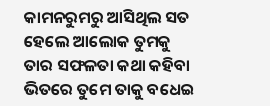କାମନରୁମରୁ ଆସିଥିଲ ସତ ହେଲେ ଆଲୋକ ତୁମକୁ ତାର ସଫଳତା କଥା କହିବା ଭିତରେ ତୁମେ ତାକୁ ବଧେଇ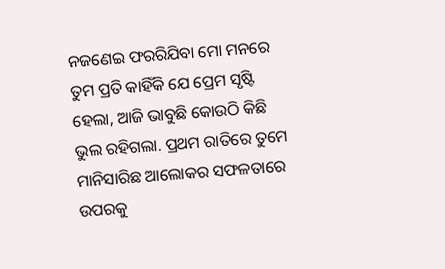ନଜଣେଇ ଫରରିଯିବା ମୋ ମନରେ ତୁମ ପ୍ରତି କାହିଁକି ଯେ ପ୍ରେମ ସୃଷ୍ଟି ହେଲା, ଆଜି ଭାବୁଛି କୋଉଠି କିଛି ଭୁଲ ରହିଗଲା. ପ୍ରଥମ ରାତିରେ ତୁମେ ମାନିସାରିଛ ଆଲୋକର ସଫଳତାରେ ଉପରକୁ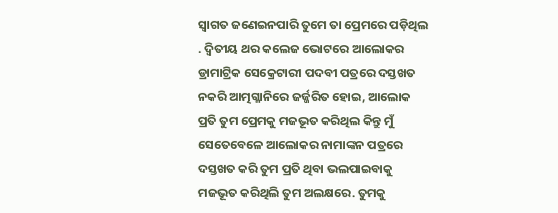ସ୍ୱାଗତ ଜଣେଇନପାରି ତୁମେ ତା ପ୍ରେମରେ ପଡ଼ିଥିଲ . ଦ୍ୱିତୀୟ ଥର କଲେଜ ଭୋଟରେ ଆଲୋକର ଡ୍ରାମାଟ୍ରିକ ସେକ୍ରେଟାରୀ ପଦବୀ ପତ୍ରରେ ଦସ୍ତଖତ ନକରି ଆତ୍ମଗ୍ଳାନିରେ ଜର୍ଜ୍ଜରିତ ହୋଇ, ଆଲୋକ ପ୍ରତି ତୁମ ପ୍ରେମକୁ ମଜଭୂତ କରିଥିଲ କିନ୍ତୁ ମୁଁ ସେତେବେଳେ ଆଲୋକର ନାମାଙ୍କନ ପତ୍ରରେ ଦସ୍ତଖତ କରି ତୁମ ପ୍ରତି ଥିବା ଭଲପାଇବାକୁ ମଜଭୂତ କରିଥିଲି ତୁମ ଅଲକ୍ଷରେ. ତୁମକୁ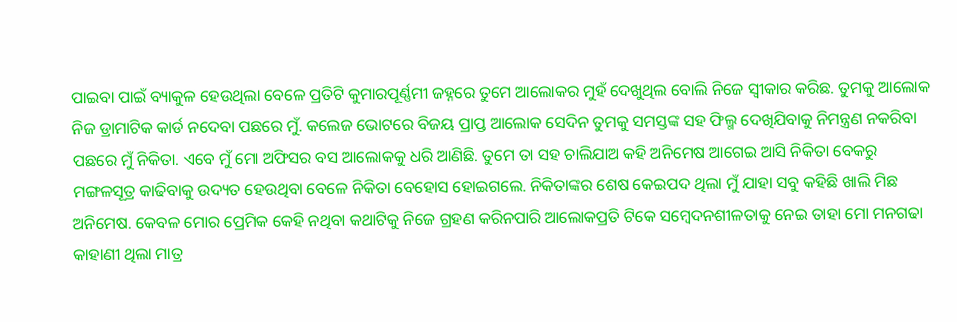ପାଇବା ପାଇଁ ବ୍ୟାକୁଳ ହେଉଥିଲା ବେଳେ ପ୍ରତିଟି କୁମାରପୂର୍ଣ୍ଣମୀ ଜହ୍ନରେ ତୁମେ ଆଲୋକର ମୁହଁ ଦେଖୁଥିଲ ବୋଲି ନିଜେ ସ୍ୱୀକାର କରିଛ. ତୁମକୁ ଆଲୋକ ନିଜ ଡ୍ରାମାଟିକ କାର୍ଡ ନଦେବା ପଛରେ ମୁଁ. କଲେଜ ଭୋଟରେ ବିଜୟ ପ୍ରାପ୍ତ ଆଲୋକ ସେଦିନ ତୁମକୁ ସମସ୍ତଙ୍କ ସହ ଫିଲ୍ମ ଦେଖିଯିବାକୁ ନିମନ୍ତ୍ରଣ ନକରିବା ପଛରେ ମୁଁ ନିକିତା. ଏବେ ମୁଁ ମୋ ଅଫିସର ବସ ଆଲୋକକୁ ଧରି ଆଣିଛି. ତୁମେ ତା ସହ ଚାଲିଯାଅ କହି ଅନିମେଷ ଆଗେଇ ଆସି ନିକିତା ବେକରୁ ମଙ୍ଗଳସୂତ୍ର କାଢିବାକୁ ଉଦ୍ୟତ ହେଉଥିବା ବେଳେ ନିକିତା ବେହୋସ ହୋଇଗଲେ. ନିକିତାଙ୍କର ଶେଷ କେଇପଦ ଥିଲା ମୁଁ ଯାହା ସବୁ କହିଛି ଖାଲି ମିଛ ଅନିମେଷ. କେବଳ ମୋର ପ୍ରେମିକ କେହି ନଥିବା କଥାଟିକୁ ନିଜେ ଗ୍ରହଣ କରିନପାରି ଆଲୋକପ୍ରତି ଟିକେ ସମ୍ବେଦନଶୀଳତାକୁ ନେଇ ତାହା ମୋ ମନଗଢା କାହାଣୀ ଥିଲା ମାତ୍ର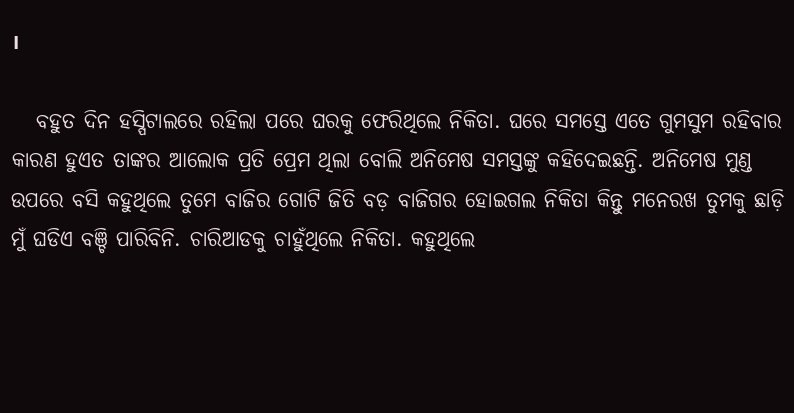।

   ବହୁତ ଦିନ ହସ୍ପିଟାଲରେ ରହିଲା ପରେ ଘରକୁ ଫେରିଥିଲେ ନିକିତା. ଘରେ ସମସ୍ତେ ଏତେ ଗୁମସୁମ ରହିବାର କାରଣ ହୁଏତ ତାଙ୍କର ଆଲୋକ ପ୍ରତି ପ୍ରେମ ଥିଲା ବୋଲି ଅନିମେଷ ସମସ୍ତଙ୍କୁ କହିଦେଇଛନ୍ତି. ଅନିମେଷ ମୁଣ୍ଡ ଉପରେ ବସି କହୁଥିଲେ ତୁମେ ବାଜିର ଗୋଟି ଜିତି ବଡ଼ ବାଜିଗର ହୋଇଗଲ ନିକିତା କିନ୍ତୁ ମନେରଖ ତୁମକୁ ଛାଡ଼ି ମୁଁ ଘଡିଏ ବଞ୍ଚି ପାରିବିନି. ଚାରିଆଡକୁ ଚାହୁଁଥିଲେ ନିକିତା. କହୁଥିଲେ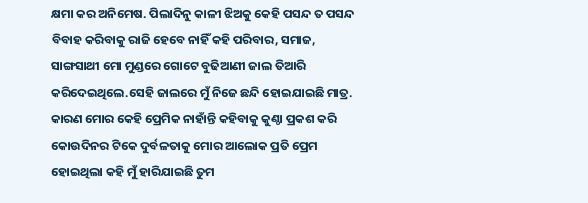କ୍ଷମା କର ଅନିମେଷ. ପିଲାଦିନୁ କାଳୀ ଝିଅକୁ କେହି ପସନ୍ଦ ତ ପସନ୍ଦ ବିବାହ କରିବାକୁ ରାଜି ହେବେ ନାହିଁ କହି ପରିବାର, ସମାଜ, ସାଙ୍ଗସାଥୀ ମୋ ମୁଣ୍ଡରେ ଗୋଟେ ବୁଢିଆଣୀ ଜାଲ ତିଆରି କରିଦେଇଥିଲେ.ସେହି ଜାଲରେ ମୁଁ ନିଜେ ଛନ୍ଦି ହୋଇଯାଇଛି ମାତ୍ର. କାରଣ ମୋର କେହି ପ୍ରେମିକ ନାହାଁନ୍ତି କହିବାକୁ କୁଣ୍ଠା ପ୍ରକଶ କରି କୋଉଦିନର ଟିକେ ଦୁର୍ବଳତାକୁ ମୋର ଆଲୋକ ପ୍ରତି ପ୍ରେମ ହୋଇଥିଲା କହି ମୁଁ ହାରିଯାଇଛି ତୁମ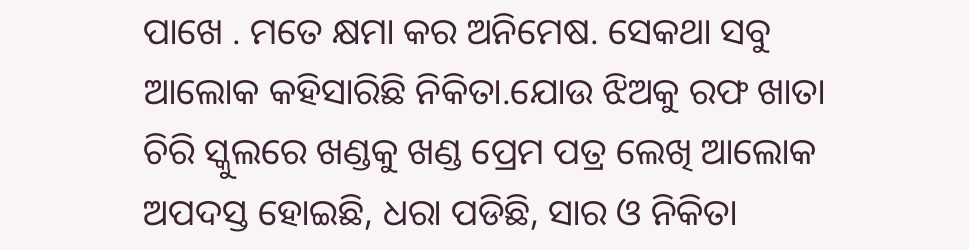ପାଖେ . ମତେ କ୍ଷମା କର ଅନିମେଷ. ସେକଥା ସବୁ ଆଲୋକ କହିସାରିଛି ନିକିତା.ଯୋଉ ଝିଅକୁ ରଫ ଖାତା ଚିରି ସ୍କୁଲରେ ଖଣ୍ଡକୁ ଖଣ୍ଡ ପ୍ରେମ ପତ୍ର ଲେଖି ଆଲୋକ ଅପଦସ୍ତ ହୋଇଛି, ଧରା ପଡିଛି, ସାର ଓ ନିକିତା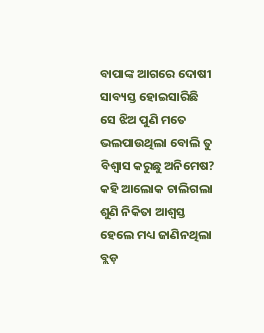ବାପାଙ୍କ ଆଗରେ ଦୋଷୀ ସାବ୍ୟସ୍ତ ହୋଇସାରିଛି ସେ ଝିଅ ପୁଣି ମତେ ଭଲପାଉଥିଲା ବୋଲି ତୁ ବିଶ୍ୱାସ କରୁଛୁ ଅନିମେଷ? କହି ଆଲୋକ ଚାଲିଗଲା ଶୁଣି ନିକିତା ଆଶ୍ୱସ୍ତ ହେଲେ ମଧ୍ୟ ଜାଣିନଥିଲା ବ୍ଲଡ଼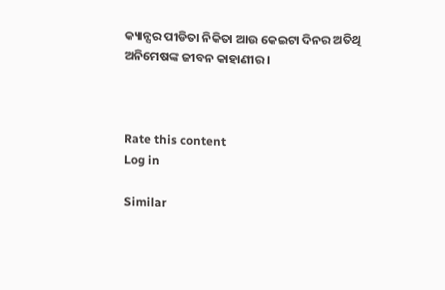କ୍ୟାନ୍ସର ପୀଡିତା ନିକିତା ଆଉ କେଇଟା ଦିନର ଅତିଥି ଅନିମେଷଙ୍କ ଜୀବନ କାହାଣୀର ।



Rate this content
Log in

Similar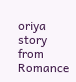oriya story from Romance